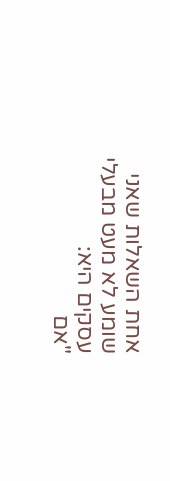אחת השאלות שאני שומע לא מעט מבעלי עסקים היא:
"אם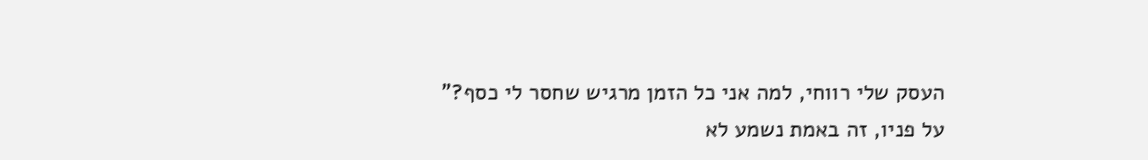העסק שלי רווחי, למה אני כל הזמן מרגיש שחסר לי כסף?"
על פניו, זה באמת נשמע לא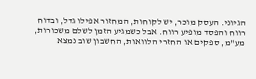הגיוני. העסק מוכר, יש לקוחות, המחזור אפילו גדל, ובדוח רווח והפסד מופיע רווח. אבל כשמגיע הזמן לשלם משכורות, מע"מ, ספקים או החזרי הלוואות, החשבון שוב נמצא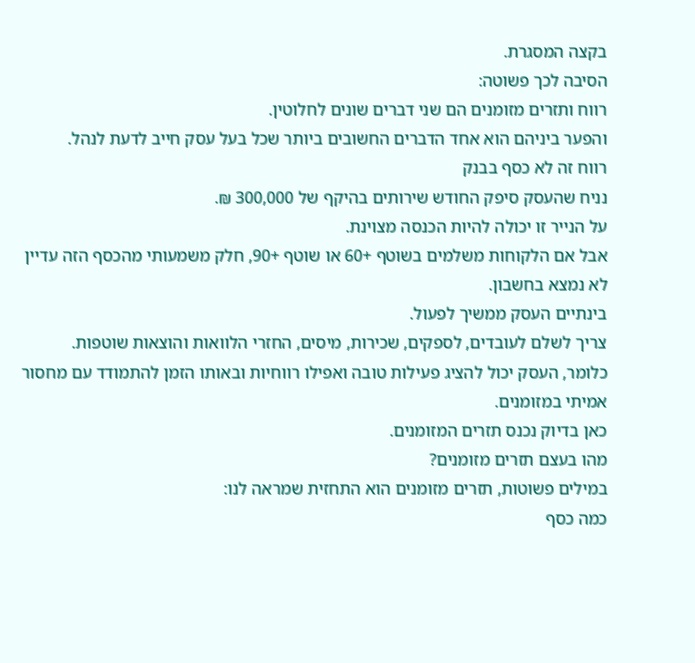בקצה המסגרת.
הסיבה לכך פשוטה:
רווח ותזרים מזומנים הם שני דברים שונים לחלוטין.
והפער ביניהם הוא אחד הדברים החשובים ביותר שכל בעל עסק חייב לדעת לנהל.
רווח זה לא כסף בבנק
נניח שהעסק סיפק החודש שירותים בהיקף של 300,000 ₪.
על הנייר זו יכולה להיות הכנסה מצוינת.
אבל אם הלקוחות משלמים בשוטף +60 או שוטף +90, חלק משמעותי מהכסף הזה עדיין לא נמצא בחשבון.
בינתיים העסק ממשיך לפעול.
צריך לשלם לעובדים, לספקים, שכירות, מיסים, החזרי הלוואות והוצאות שוטפות.
כלומר, העסק יכול להציג פעילות טובה ואפילו רווחיות ובאותו הזמן להתמודד עם מחסור אמיתי במזומנים.
כאן בדיוק נכנס תזרים המזומנים.
מהו בעצם תזרים מזומנים?
במילים פשוטות, תזרים מזומנים הוא התחזית שמראה לנו:
כמה כסף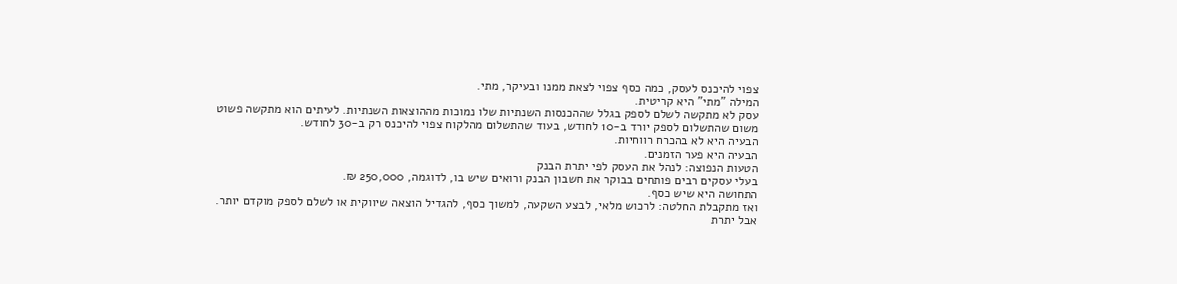צפוי להיכנס לעסק, כמה כסף צפוי לצאת ממנו ובעיקר, מתי.
המילה "מתי" היא קריטית.
עסק לא מתקשה לשלם לספק בגלל שההכנסות השנתיות שלו נמוכות מההוצאות השנתיות. לעיתים הוא מתקשה פשוט משום שהתשלום לספק יורד ב-10 לחודש, בעוד שהתשלום מהלקוח צפוי להיכנס רק ב-30 לחודש.
הבעיה היא לא בהכרח רווחיות.
הבעיה היא פער הזמנים.
הטעות הנפוצה: לנהל את העסק לפי יתרת הבנק
בעלי עסקים רבים פותחים בבוקר את חשבון הבנק ורואים שיש בו, לדוגמה, 250,000 ₪.
התחושה היא שיש כסף.
ואז מתקבלת החלטה: לרכוש מלאי, לבצע השקעה, למשוך כסף, להגדיל הוצאה שיווקית או לשלם לספק מוקדם יותר.
אבל יתרת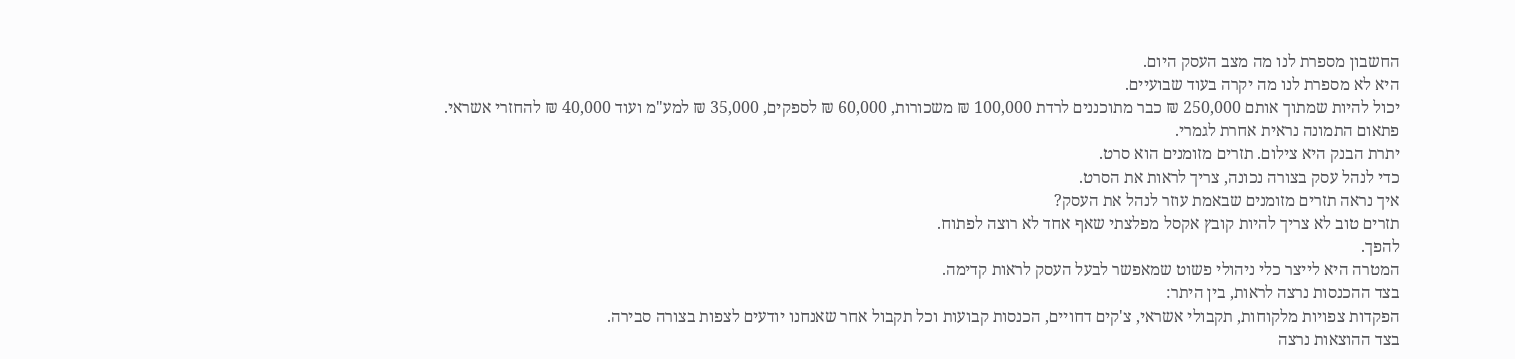החשבון מספרת לנו מה מצב העסק היום.
היא לא מספרת לנו מה יקרה בעוד שבועיים.
יכול להיות שמתוך אותם 250,000 ₪ כבר מתוכננים לרדת 100,000 ₪ משכורות, 60,000 ₪ לספקים, 35,000 ₪ למע"מ ועוד 40,000 ₪ להחזרי אשראי.
פתאום התמונה נראית אחרת לגמרי.
יתרת הבנק היא צילום. תזרים מזומנים הוא סרט.
כדי לנהל עסק בצורה נכונה, צריך לראות את הסרט.
איך נראה תזרים מזומנים שבאמת עוזר לנהל את העסק?
תזרים טוב לא צריך להיות קובץ אקסל מפלצתי שאף אחד לא רוצה לפתוח.
להפך.
המטרה היא לייצר כלי ניהולי פשוט שמאפשר לבעל העסק לראות קדימה.
בצד ההכנסות נרצה לראות, בין היתר:
הפקדות צפויות מלקוחות, תקבולי אשראי, צ'קים דחויים, הכנסות קבועות וכל תקבול אחר שאנחנו יודעים לצפות בצורה סבירה.
בצד ההוצאות נרצה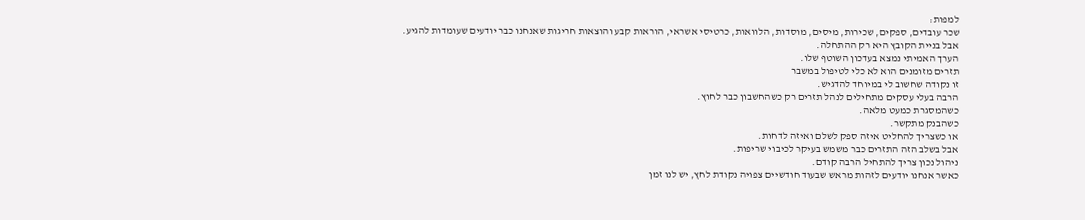למפות:
שכר עובדים, ספקים, שכירות, מיסים, מוסדות, הלוואות, כרטיסי אשראי, הוראות קבע והוצאות חריגות שאנחנו כבר יודעים שעומדות להגיע.
אבל בניית הקובץ היא רק ההתחלה.
הערך האמיתי נמצא בעדכון השוטף שלו.
תזרים מזומנים הוא לא כלי לטיפול במשבר
זו נקודה שחשוב לי במיוחד להדגיש.
הרבה בעלי עסקים מתחילים לנהל תזרים רק כשהחשבון כבר לחוץ.
כשהמסגרת כמעט מלאה.
כשהבנק מתקשר.
או כשצריך להחליט איזה ספק לשלם ואיזה לדחות.
אבל בשלב הזה התזרים כבר משמש בעיקר לכיבוי שריפות.
ניהול נכון צריך להתחיל הרבה קודם.
כאשר אנחנו יודעים לזהות מראש שבעוד חודשיים צפויה נקודת לחץ, יש לנו זמן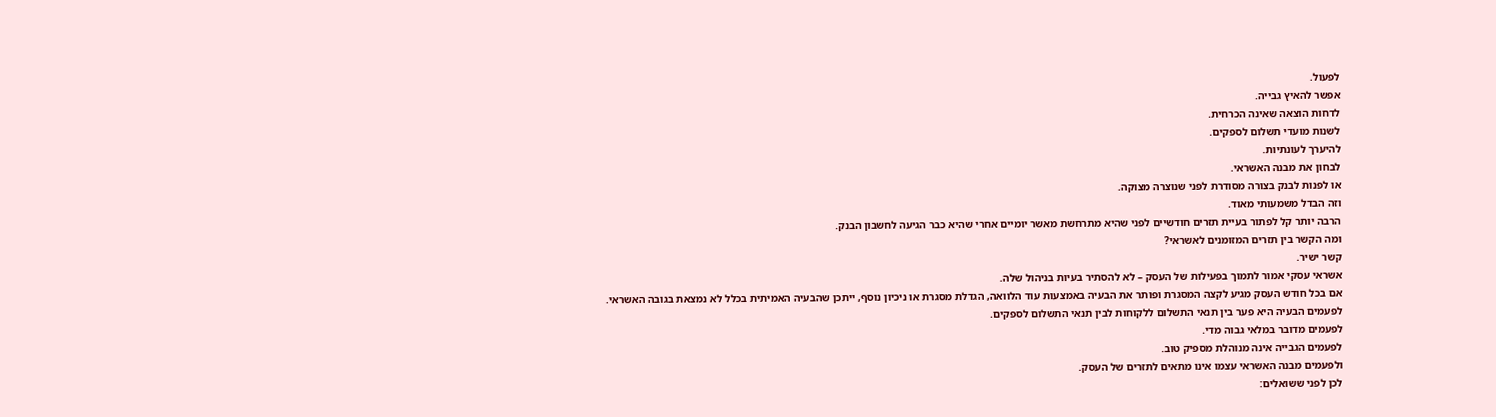לפעול.
אפשר להאיץ גבייה.
לדחות הוצאה שאינה הכרחית.
לשנות מועדי תשלום לספקים.
להיערך לעונתיות.
לבחון את מבנה האשראי.
או לפנות לבנק בצורה מסודרת לפני שנוצרה מצוקה.
וזה הבדל משמעותי מאוד.
הרבה יותר קל לפתור בעיית תזרים חודשיים לפני שהיא מתרחשת מאשר יומיים אחרי שהיא כבר הגיעה לחשבון הבנק.
ומה הקשר בין תזרים המזומנים לאשראי?
קשר ישיר.
אשראי עסקי אמור לתמוך בפעילות של העסק – לא להסתיר בעיות בניהול שלה.
אם בכל חודש העסק מגיע לקצה המסגרת ופותר את הבעיה באמצעות עוד הלוואה, הגדלת מסגרת או ניכיון נוסף, ייתכן שהבעיה האמיתית בכלל לא נמצאת בגובה האשראי.
לפעמים הבעיה היא פער בין תנאי התשלום ללקוחות לבין תנאי התשלום לספקים.
לפעמים מדובר במלאי גבוה מדי.
לפעמים הגבייה אינה מנוהלת מספיק טוב.
ולפעמים מבנה האשראי עצמו אינו מתאים לתזרים של העסק.
לכן לפני ששואלים: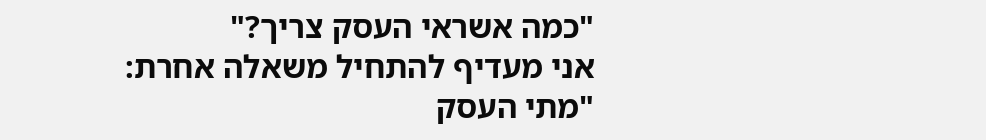"כמה אשראי העסק צריך?"
אני מעדיף להתחיל משאלה אחרת:
"מתי העסק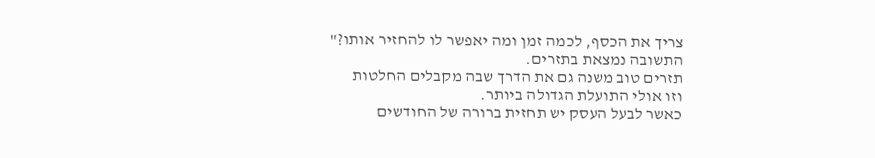צריך את הכסף, לכמה זמן ומה יאפשר לו להחזיר אותו?"
התשובה נמצאת בתזרים.
תזרים טוב משנה גם את הדרך שבה מקבלים החלטות
וזו אולי התועלת הגדולה ביותר.
כאשר לבעל העסק יש תחזית ברורה של החודשים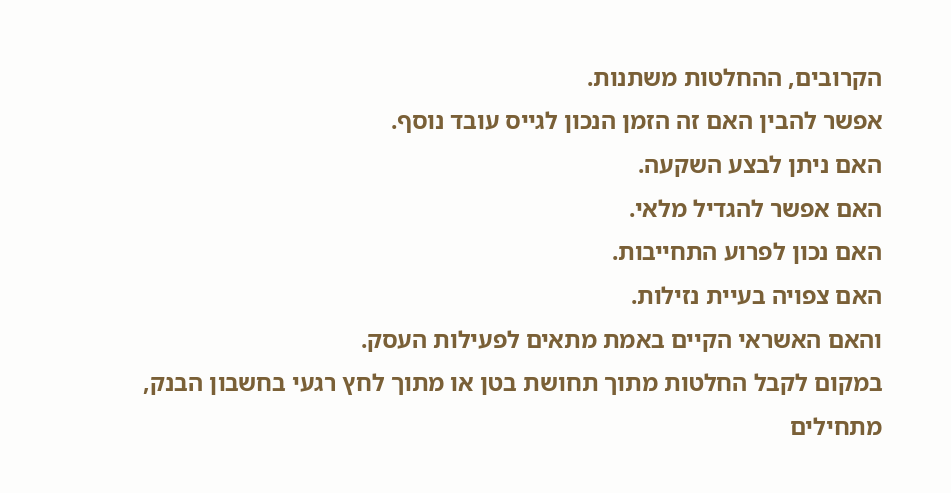הקרובים, ההחלטות משתנות.
אפשר להבין האם זה הזמן הנכון לגייס עובד נוסף.
האם ניתן לבצע השקעה.
האם אפשר להגדיל מלאי.
האם נכון לפרוע התחייבות.
האם צפויה בעיית נזילות.
והאם האשראי הקיים באמת מתאים לפעילות העסק.
במקום לקבל החלטות מתוך תחושת בטן או מתוך לחץ רגעי בחשבון הבנק, מתחילים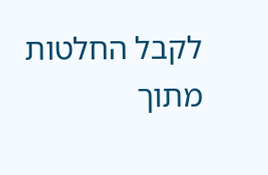לקבל החלטות מתוך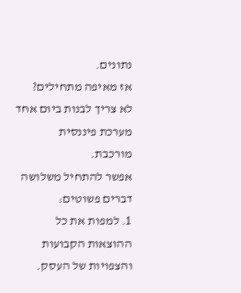נתונים.
אז מאיפה מתחילים?
לא צריך לבנות ביום אחד מערכת פיננסית מורכבת.
אפשר להתחיל משלושה דברים פשוטים:
1. למפות את כל ההוצאות הקבועות והצפויות של העסק.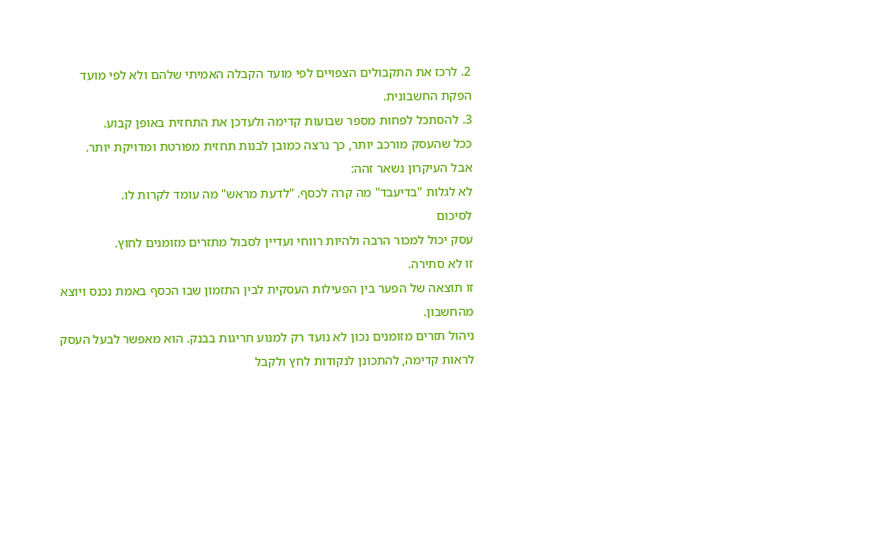2. לרכז את התקבולים הצפויים לפי מועד הקבלה האמיתי שלהם ולא לפי מועד הפקת החשבונית.
3. להסתכל לפחות מספר שבועות קדימה ולעדכן את התחזית באופן קבוע.
ככל שהעסק מורכב יותר, כך נרצה כמובן לבנות תחזית מפורטת ומדויקת יותר.
אבל העיקרון נשאר זהה:
לא לגלות "בדיעבד" מה קרה לכסף. "לדעת מראש" מה עומד לקרות לו.
לסיכום
עסק יכול למכור הרבה ולהיות רווחי ועדיין לסבול מתזרים מזומנים לחוץ.
זו לא סתירה.
זו תוצאה של הפער בין הפעילות העסקית לבין התזמון שבו הכסף באמת נכנס ויוצא מהחשבון.
ניהול תזרים מזומנים נכון לא נועד רק למנוע חריגות בבנק. הוא מאפשר לבעל העסק לראות קדימה, להתכונן לנקודות לחץ ולקבל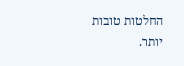החלטות טובות יותר.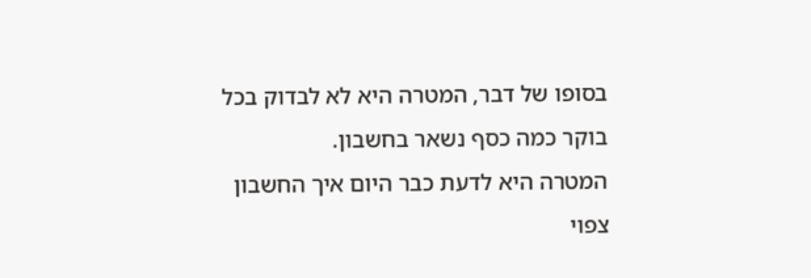בסופו של דבר, המטרה היא לא לבדוק בכל בוקר כמה כסף נשאר בחשבון.
המטרה היא לדעת כבר היום איך החשבון צפוי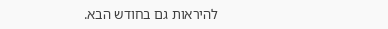להיראות גם בחודש הבא.